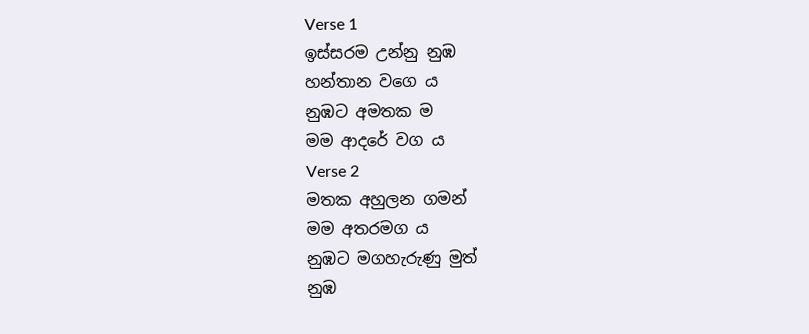Verse 1
ඉස්සරම උන්නු නුඹ
හන්තාන වගෙ ය
නුඹට අමතක ම
මම ආදරේ වග ය
Verse 2
මතක අහුලන ගමන්
මම අතරමග ය
නුඹට මගහැරුණු මුත්
නුඹ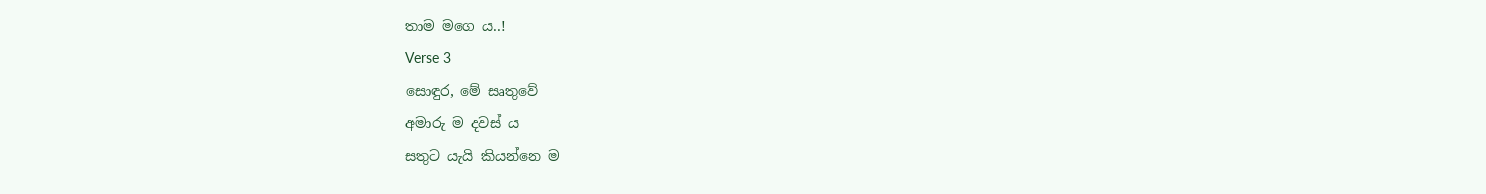තාම මගෙ ය..!
Verse 3
සොඳුර, මේ සෘතුවේ
අමාරු ම දවස් ය
සතුට යැයි කියන්නෙ ම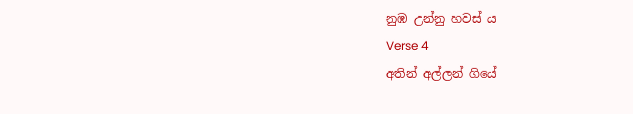නුඹ උන්නු හවස් ය
Verse 4
අතින් අල්ලන් ගියේ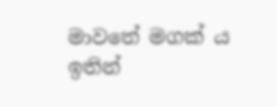මාවතේ මගක් ය
ඉතින්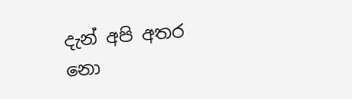දැන් අපි අතර
නො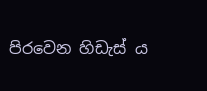පිරවෙන හිඩැස් ය